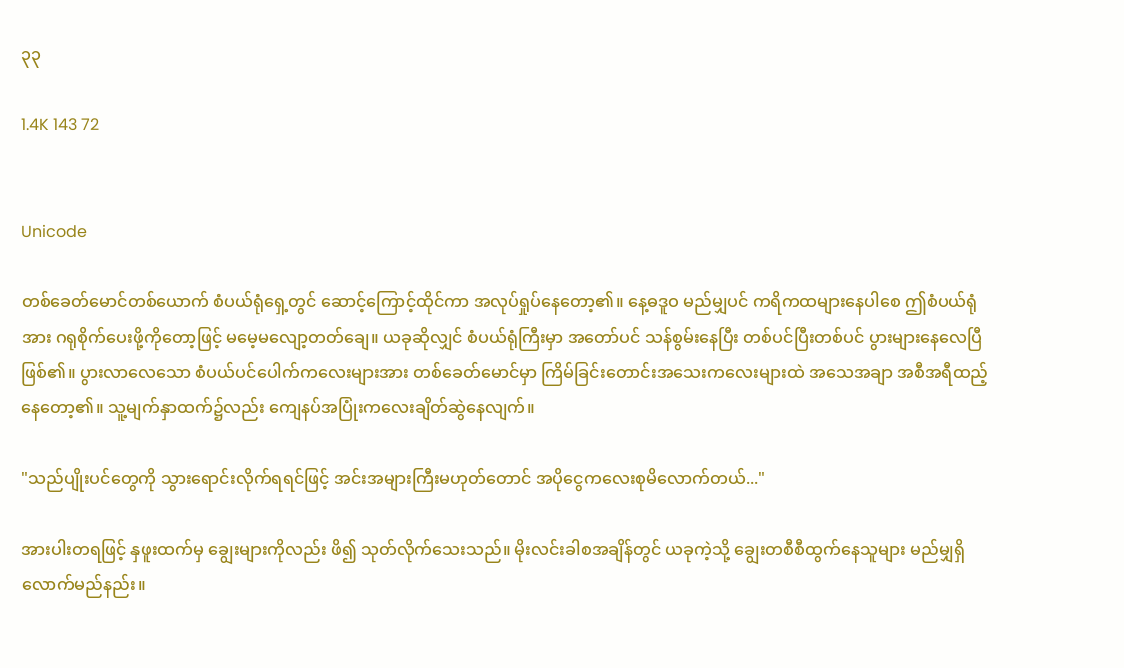၃၃

1.4K 143 72


Unicode

တစ်ခေတ်မောင်တစ်ယောက် စံပယ်ရုံရှေ့တွင် ဆောင့်ကြောင့်ထိုင်ကာ အလုပ်ရှုပ်နေတော့၏။ နေ့ဓဒူဝ မည်မျှပင် ကရိကထများနေပါစေ ဤစံပယ်ရုံအား ဂရုစိုက်ပေးဖို့ကိုတော့ဖြင့် မမေ့မလျော့တတ်ချေ။ ယခုဆိုလျှင် စံပယ်ရုံကြီးမှာ အတော်ပင် သန်စွမ်းနေပြီး တစ်ပင်ပြီးတစ်ပင် ပွားများနေလေပြီဖြစ်၏။ ပွားလာလေသော စံပယ်ပင်ပေါက်ကလေးများအား တစ်ခေတ်မောင်မှာ ကြိမ်ခြင်းတောင်းအသေးကလေးများထဲ အသေအချာ အစီအရီထည့်နေတော့၏။ သူ့မျက်နှာထက်၌လည်း ကျေနပ်အပြုံးကလေးချိတ်ဆွဲနေလျက်။

"သည်ပျိုးပင်တွေကို သွားရောင်းလိုက်ရရင်ဖြင့် အင်းအများကြီးမဟုတ်တောင် အပိုငွေကလေးစုမိလောက်တယ်..."

အားပါးတရဖြင့် နှဖူးထက်မှ ချွေးများကိုလည်း ဖိ၍ သုတ်လိုက်သေးသည်။ မိုးလင်းခါစအချိန်တွင် ယခုကဲ့သို့ ချွေးတစီစီထွက်နေသူများ မည်မျှရှိလောက်မည်နည်း။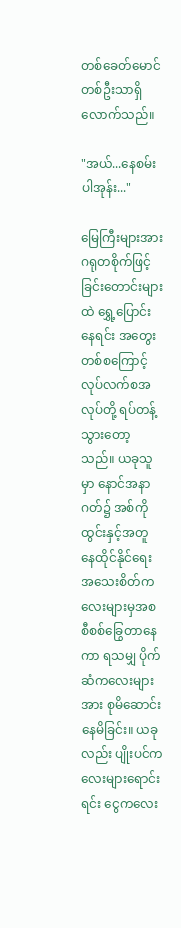တစ်ခေတ်မောင်တစ်ဦးသာရှိလောက်သည်။

"အယ်...နေစမ်းပါအုန်း..."

မြေကြီးများအား ဂရုတစိုက်ဖြင့် ခြင်းတောင်းများထဲ ရွှေ့ပြောင်းနေရင်း အတွေးတစ်စကြောင့် လုပ်လက်စအလုပ်တို့ ရပ်တန့်သွားတော့သည်။ ယခုသူမှာ နောင်အနာဂတ်၌ အစ်ကိုထွင်းနှင့်အတူ နေထိုင်နိုင်ရေး အသေးစိတ်ကလေးများမှအစ စီစစ်ခြွေတာနေကာ ရသမျှ ပိုက်ဆံကလေးများအား စုမိဆောင်းနေမိခြင်း။ ယခုလည်း ပျိုးပင်ကလေးများရောင်းရင်း ငွေကလေး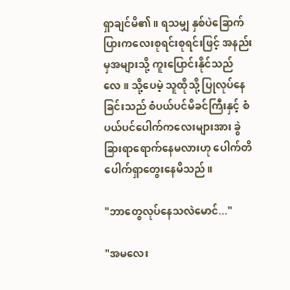ရှာချင်မိ၏။ ရသမျှ နှစ်ပဲခြောက်ပြားကလေးစုရင်းစုရင်းဖြင့် အနည်းမှအများသို့ ကူးပြောင်းနိုင်သည်လေ။ သို့ပေမဲ့ သူထိုသို့ ပြုလုပ်နေခြင်းသည် စံပယ်ပင်မိခင်ကြီးနှင့် စံပယ်ပင်ပေါက်ကလေးများအား ခွဲခြားရာရောက်နေမလားဟု ပေါက်တိပေါက်ရှာတွေးနေမိသည်။

"ဘာတွေလုပ်နေသလဲမောင်..."

"အမလေး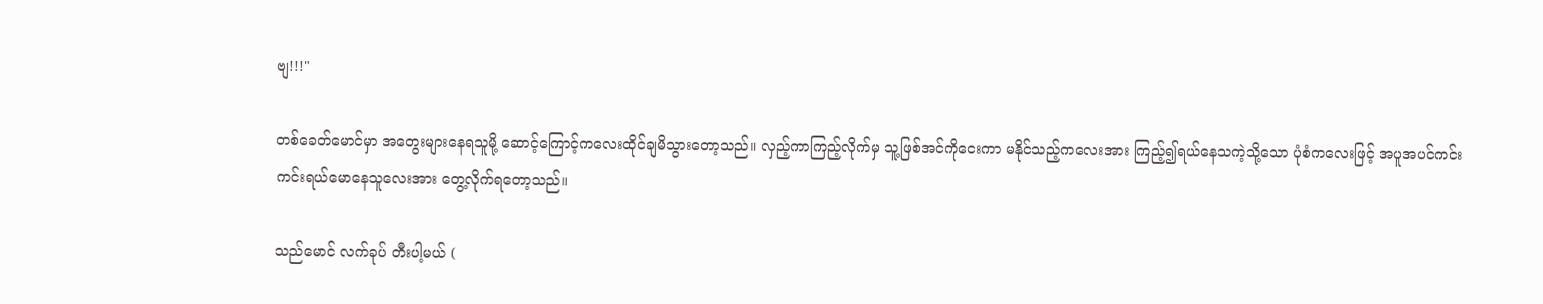ဗျ!!!"

တစ်ခေတ်မောင်မှာ အတွေးများနေရသူမို့ ဆောင့်ကြောင့်ကလေးထိုင်ချမိသွားတော့သည်။ လှည့်ကာကြည့်လိုက်မှ သူ့ဖြစ်အင်ကိုငေးကာ မနိုင်သည့်ကလေးအား ကြည့်၍ရယ်နေသကဲ့သို့သော ပုံစံကလေးဖြင့် အပူအပင်ကင်းကင်းရယ်မောနေသူလေးအား တွေ့လိုက်ရတော့သည်။

သည်မောင် လက်ခုပ် တီးပါ့မယ် (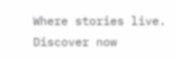Where stories live. Discover now